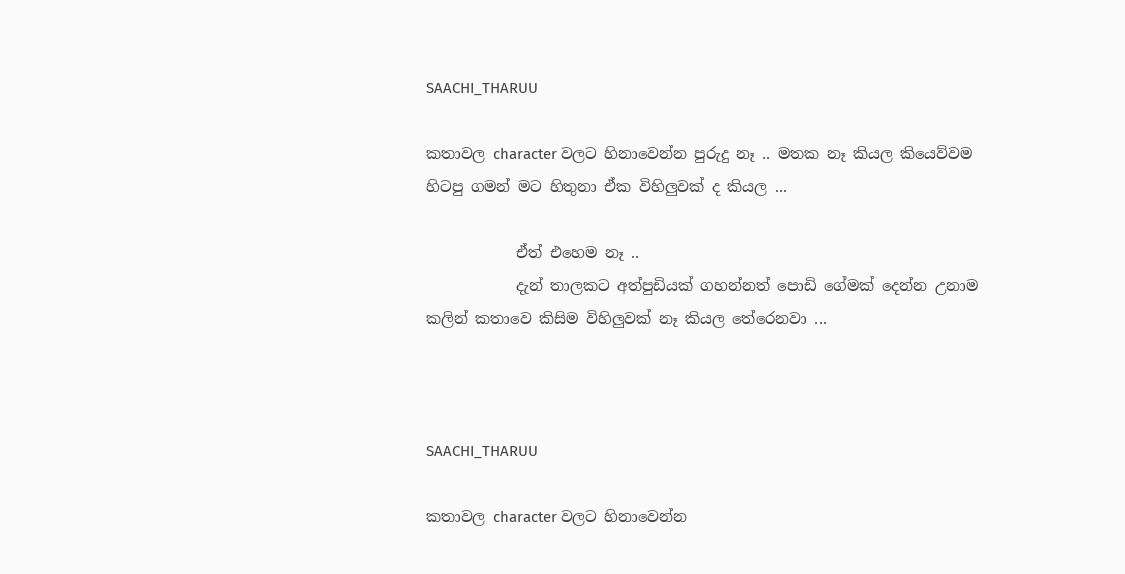SAACHI_THARUU

කතාවල character වලට හිනාවෙන්න පුරුදු නෑ .. මතක නෑ කියල කියෙව්වම හිටපු ගමන් මට හිතුනා ඒක විහිලුවක් ද කියල ...

            ඒත් එහෙම නෑ ..
            දැන් තාලකට අත්පුඩියක් ගහන්නත් පොඩි ගේමක් දෙන්න උනාම කලින් කතාවෙ කිසිම විහිලුවක් නෑ කියල තේරෙනවා ...



SAACHI_THARUU

කතාවල character වලට හිනාවෙන්න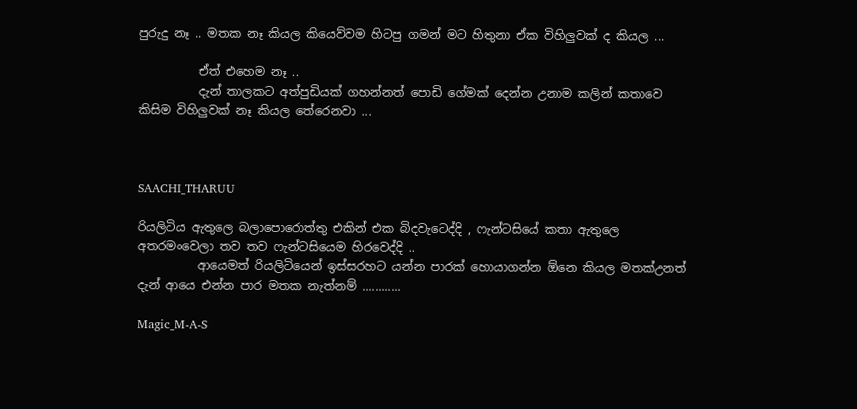පුරුදු නෑ .. මතක නෑ කියල කියෙව්වම හිටපු ගමන් මට හිතුනා ඒක විහිලුවක් ද කියල ...

          ඒත් එහෙම නෑ ..
          දැන් තාලකට අත්පුඩියක් ගහන්නත් පොඩි ගේමක් දෙන්න උනාම කලින් කතාවෙ කිසිම විහිලුවක් නෑ කියල තේරෙනවා ...



SAACHI_THARUU

රියලිටිය ඇතුලෙ බලාපොරොත්තු එකින් එක බිදවැටෙද්දි , ෆැන්ටසියේ කතා ඇතුලෙ අතරමංවෙලා තව තව ෆැන්ටසියෙම හිරවෙද්දි ..
          ආයෙමත් රියලිටියෙන් ඉස්සරහට යන්න පාරක් හොයාගන්න ඕනෙ කියල මතක්උනත් දැන් ආයෙ එන්න පාර මතක නැත්නම් ............

Magic_M-A-S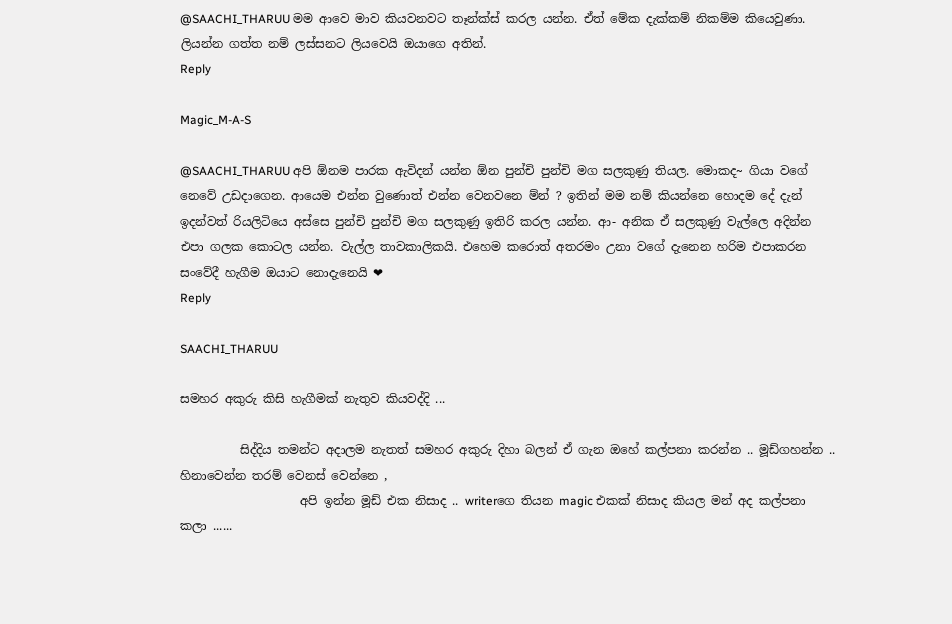@SAACHI_THARUU මම ආවෙ මාව කියවනවට තෑන්ක්ස් කරල යන්න. ඒත් මේක දැක්කම් නිකම්ම කියෙවුණා. ලියන්න ගත්ත නම් ලස්සනට ලියවෙයි ඔයාගෙ අතින්.
Reply

Magic_M-A-S

@SAACHI_THARUU අපි ඕනම පාරක ඇවිදන් යන්න ඕන පුන්චි පුන්චි මග සලකුණු තියල. මොකද~ ගියා වගේ නෙවේ උඩදාගෙන. ආයෙම එන්න වුණොත් එන්න වෙනවනෙ ම්න් ? ඉතින් මම නම් කියන්නෙ හොදම දේ දැන් ඉදන්වත් රියලිටියෙ අස්සෙ පුන්චි පුන්චි මග සලකුණු ඉතිරි කරල යන්න. ආ- අනික ඒ සලකුණු වැල්ලෙ අදින්න එපා ගලක කොටල යන්න. වැල්ල තාවකාලිකයි. එහෙම කරොත් අතරමං උනා වගේ දැනෙන හරිම එපාකරන සංවේදී හැගීම ඔයාට නොදැනෙයි ❤
Reply

SAACHI_THARUU

සමහර අකුරු කිසි හැගීමක් නැතුව කියවද්දි ...

          සිද්දිය තමන්ට අදාලම නැතත් සමහර අකුරු දිහා බලන් ඒ ගැන ඔහේ කල්පනා කරන්න .. මූඩ්ගහන්න .. හිනාවෙන්න තරම් වෙනස් වෙන්නෙ ,
                    අපි ඉන්න මූඩ් එක නිසාද .. writerගෙ තියන magic එකක් නිසාද කියල මන් අද කල්පනා කලා ......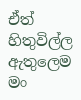ඒත් හිතුවිල්ල ඇතුලෙම  මං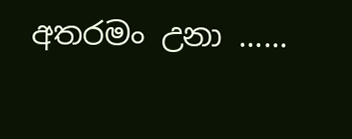අතරමං උනා ......